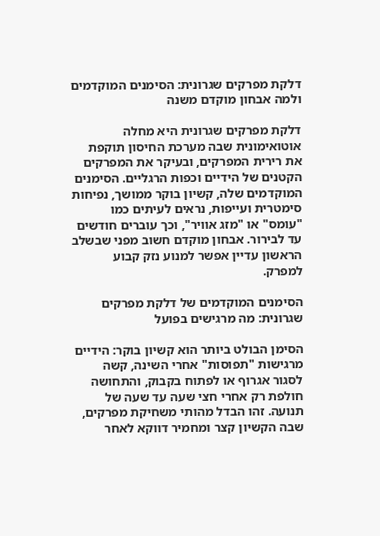דלקת מפרקים שגרונית: הסימנים המוקדמים ולמה אבחון מוקדם משנה

דלקת מפרקים שגרונית היא מחלה אוטואימונית שבה מערכת החיסון תוקפת את רירית המפרקים, ובעיקר את המפרקים הקטנים של הידיים וכפות הרגליים. הסימנים המוקדמים שלה, קשיון בוקר ממושך, נפיחות סימטרית ועייפות, נראים לעיתים כמו "עומס" או "מזג אוויר", וכך עוברים חודשים עד לבירור. אבחון מוקדם חשוב מפני שבשלב הראשון עדיין אפשר למנוע נזק קבוע למפרק.

הסימנים המוקדמים של דלקת מפרקים שגרונית: מה מרגישים בפועל

הסימן הבולט ביותר הוא קשיון בוקר: הידיים מרגישות "תפוסות" אחרי השינה, קשה לסגור אגרוף או לפתוח בקבוק, והתחושה חולפת רק אחרי חצי שעה עד שעה של תנועה. זהו הבדל מהותי משחיקת מפרקים, שבה הקשיון קצר ומחמיר דווקא לאחר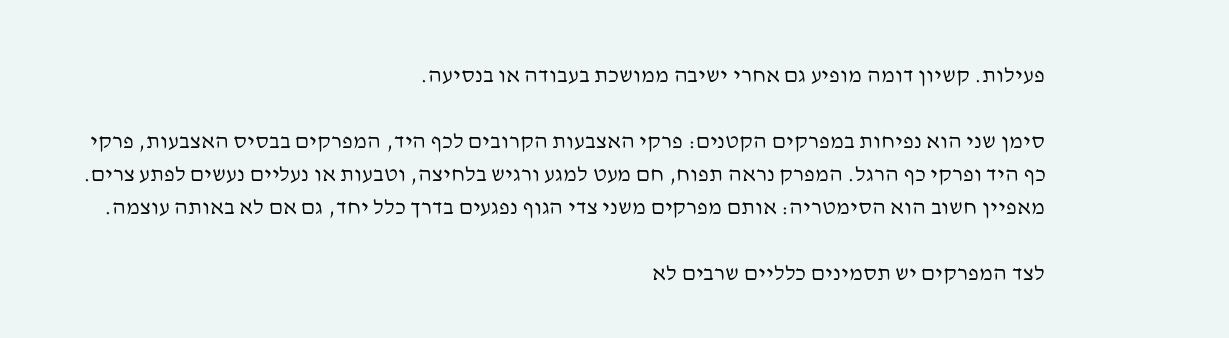פעילות. קשיון דומה מופיע גם אחרי ישיבה ממושכת בעבודה או בנסיעה.

סימן שני הוא נפיחות במפרקים הקטנים: פרקי האצבעות הקרובים לכף היד, המפרקים בבסיס האצבעות, פרקי כף היד ופרקי כף הרגל. המפרק נראה תפוח, חם מעט למגע ורגיש בלחיצה, וטבעות או נעליים נעשים לפתע צרים. מאפיין חשוב הוא הסימטריה: אותם מפרקים משני צדי הגוף נפגעים בדרך כלל יחד, גם אם לא באותה עוצמה.

לצד המפרקים יש תסמינים כלליים שרבים לא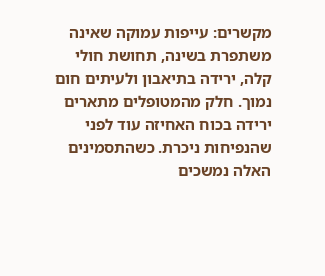מקשרים: עייפות עמוקה שאינה משתפרת בשינה, תחושת חולי קלה, ירידה בתיאבון ולעיתים חום נמוך. חלק מהמטופלים מתארים ירידה בכוח האחיזה עוד לפני שהנפיחות ניכרת. כשהתסמינים האלה נמשכים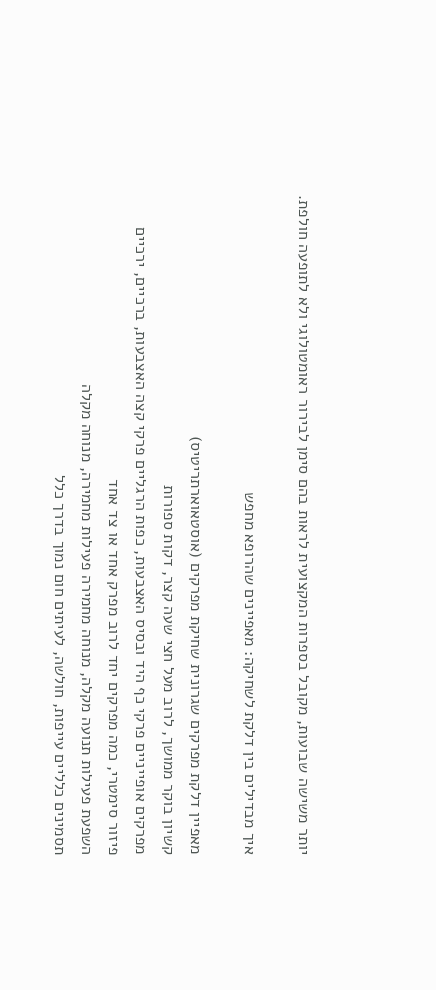יותר משישה שבועות, מקובל בספרות המקצועית לראות בהם סימן לבירור ראומטולוגי ולא לתופעה חולפת.

איך מבדילים בין דלקת לשחיקה: מאפיינים שהרופא מחפש

מאפיין דלקת מפרקים שגרונית שחיקת מפרקים (אוסטאוארתריטיס)
קשיון בוקר ממושך, לרוב מעל חצי שעה קצר, דקות ספורות
מפרקים אופייניים פרקי כף היד ובסיס האצבעות, כפות הרגליים פרקי קצה האצבעות, ברכיים, ירכיים
פיזור סימטרי, כמה מפרקים יחד לרוב מפרק אחד או צד אחד
השפעת פעילות תנועה מקלה, מנוחה מחמירה פעילות מחמירה, מנוחה מקלה
תסמינים כלליים עייפות, חולשה, לעיתים חום נמוך בדרך כלל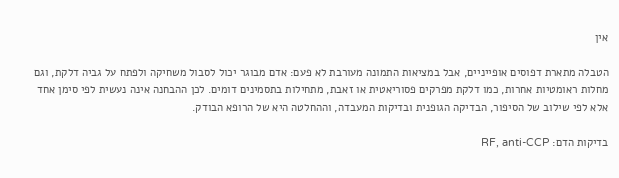אין

הטבלה מתארת דפוסים אופייניים, אבל במציאות התמונה מעורבת לא פעם: אדם מבוגר יכול לסבול משחיקה ולפתח על גביה דלקת, וגם מחלות ראומטיות אחרות, כמו דלקת מפרקים פסוריאטית או זאבת, מתחילות בתסמינים דומים. לכן ההבחנה אינה נעשית לפי סימן אחד אלא לפי שילוב של הסיפור, הבדיקה הגופנית ובדיקות המעבדה, וההחלטה היא של הרופא הבודק.

בדיקות הדם: RF, anti-CCP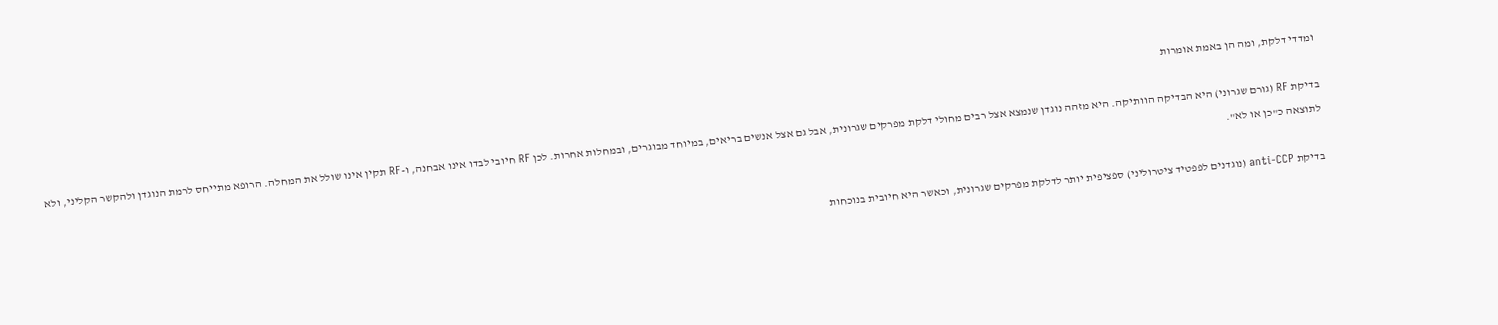ומדדי דלקת, ומה הן באמת אומרות

בדיקת RF (גורם שגרוני) היא הבדיקה הוותיקה. היא מזהה נוגדן שנמצא אצל רבים מחולי דלקת מפרקים שגרונית, אבל גם אצל אנשים בריאים, במיוחד מבוגרים, ובמחלות אחרות. לכן RF חיובי לבדו אינו אבחנה, ו-RF תקין אינו שולל את המחלה. הרופא מתייחס לרמת הנוגדן ולהקשר הקליני, ולא לתוצאה כ"כן או לא".

בדיקת anti-CCP (נוגדנים לפפטיד ציטרוליני) ספציפית יותר לדלקת מפרקים שגרונית, וכאשר היא חיובית בנוכחות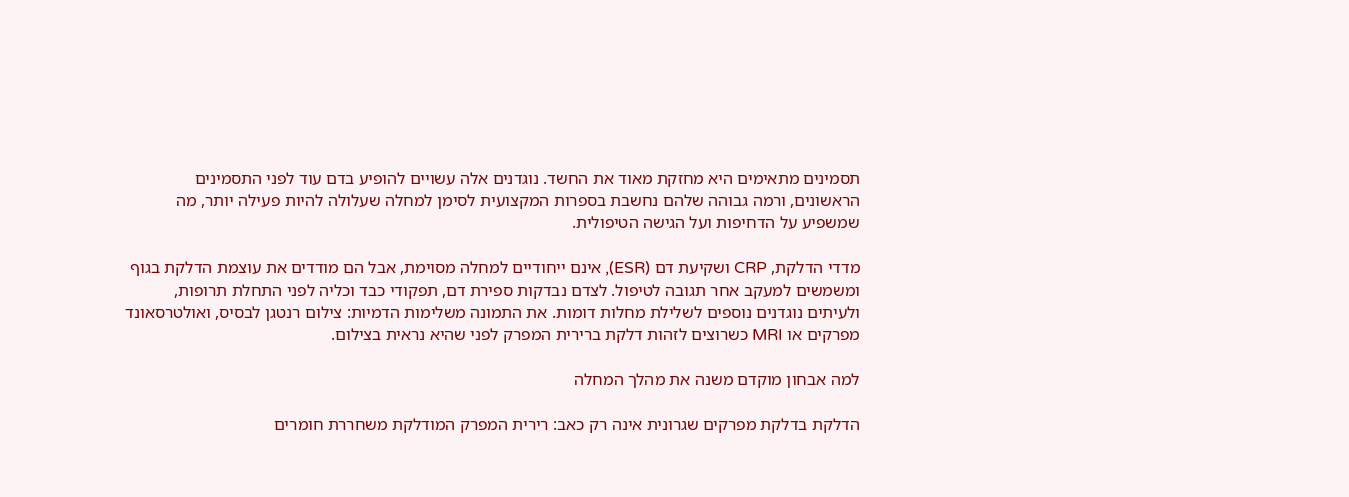תסמינים מתאימים היא מחזקת מאוד את החשד. נוגדנים אלה עשויים להופיע בדם עוד לפני התסמינים הראשונים, ורמה גבוהה שלהם נחשבת בספרות המקצועית לסימן למחלה שעלולה להיות פעילה יותר, מה שמשפיע על הדחיפות ועל הגישה הטיפולית.

מדדי הדלקת, CRP ושקיעת דם (ESR), אינם ייחודיים למחלה מסוימת, אבל הם מודדים את עוצמת הדלקת בגוף ומשמשים למעקב אחר תגובה לטיפול. לצדם נבדקות ספירת דם, תפקודי כבד וכליה לפני התחלת תרופות, ולעיתים נוגדנים נוספים לשלילת מחלות דומות. את התמונה משלימות הדמיות: צילום רנטגן לבסיס, ואולטרסאונד מפרקים או MRI כשרוצים לזהות דלקת ברירית המפרק לפני שהיא נראית בצילום.

למה אבחון מוקדם משנה את מהלך המחלה

הדלקת בדלקת מפרקים שגרונית אינה רק כאב: רירית המפרק המודלקת משחררת חומרים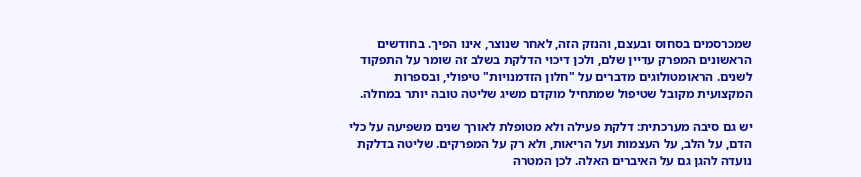שמכרסמים בסחוס ובעצם, והנזק הזה, לאחר שנוצר, אינו הפיך. בחודשים הראשונים המפרק עדיין שלם, ולכן דיכוי הדלקת בשלב זה שומר על התפקוד לשנים. הראומטולוגים מדברים על "חלון הזדמנויות" טיפולי, ובספרות המקצועית מקובל שטיפול שמתחיל מוקדם משיג שליטה טובה יותר במחלה.

יש גם סיבה מערכתית: דלקת פעילה ולא מטופלת לאורך שנים משפיעה על כלי הדם, על הלב, על העצמות ועל הריאות, ולא רק על המפרקים. שליטה בדלקת נועדה להגן גם על האיברים האלה. לכן המטרה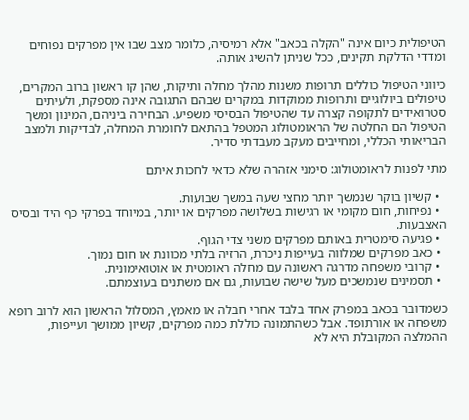הטיפולית כיום אינה "הקלה בכאב" אלא רמיסיה, כלומר מצב שבו אין מפרקים נפוחים ומדדי הדלקת תקינים, ככל שניתן להשיג אותה.

כיווני הטיפול כוללים תרופות משנות מהלך מחלה ותיקות, שהן קו ראשון ברוב המקרים, טיפולים ביולוגיים ותרופות ממוקדות במקרים שבהם התגובה אינה מספקת, ולעיתים סטרואידים לתקופה קצרה עד שהטיפול הבסיסי משפיע. הבחירה ביניהם, המינון ומשך הטיפול הם החלטה של הראומטולוג המטפל בהתאם לחומרת המחלה, לבדיקות ולמצב הבריאותי הכללי, ומחייבים מעקב מעבדתי סדיר.

מתי לפנות לראומטולוג: סימני אזהרה שלא כדאי לחכות איתם

  • קשיון בוקר שנמשך יותר מחצי שעה במשך שבועות.
  • נפיחות, חום מקומי או רגישות בשלושה מפרקים או יותר, במיוחד בפרקי כף היד ובסיס האצבעות.
  • פגיעה סימטרית באותם מפרקים משני צדי הגוף.
  • כאב מפרקים שמלווה בעייפות ניכרת, הרזיה בלתי מכוונת או חום נמוך.
  • קרובי משפחה מדרגה ראשונה עם מחלה ראומטית או אוטואימונית.
  • תסמינים שנמשכים מעל שישה שבועות, גם אם משתנים בעוצמתם.

כשמדובר בכאב במפרק אחד בלבד אחרי חבלה או מאמץ, המסלול הראשון הוא לרוב רופא משפחה או אורתופד. אבל כשהתמונה כוללת כמה מפרקים, קשיון ממושך ועייפות, ההמלצה המקובלת היא לא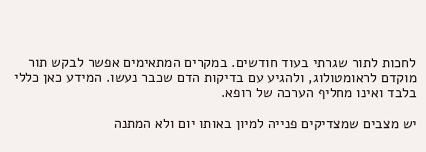לחכות לתור שגרתי בעוד חודשים. במקרים המתאימים אפשר לבקש תור מוקדם לראומטולוג, ולהגיע עם בדיקות הדם שכבר נעשו. המידע כאן כללי בלבד ואינו מחליף הערכה של רופא.

יש מצבים שמצדיקים פנייה למיון באותו יום ולא המתנה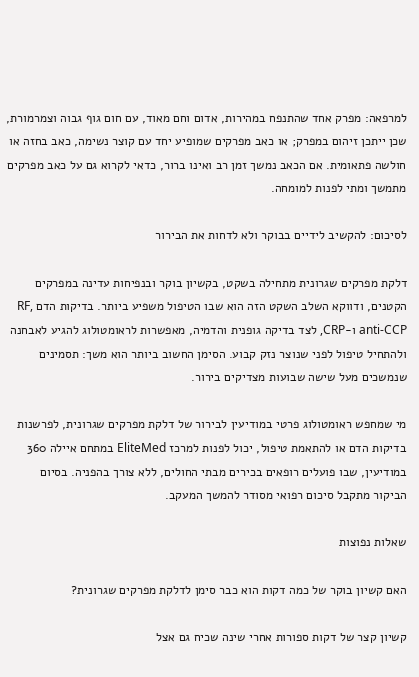למרפאה: מפרק אחד שהתנפח במהירות, אדום וחם מאוד, עם חום גוף גבוה וצמרמורת, שכן ייתכן זיהום במפרק; או כאב מפרקים שמופיע יחד עם קוצר נשימה, כאב בחזה או חולשה פתאומית. אם הכאב נמשך זמן רב ואינו ברור, כדאי לקרוא גם על כאב מפרקים מתמשך ומתי לפנות למומחה.

לסיכום: להקשיב לידיים בבוקר ולא לדחות את הבירור

דלקת מפרקים שגרונית מתחילה בשקט, בקשיון בוקר ובנפיחות עדינה במפרקים הקטנים, ודווקא השלב השקט הזה הוא שבו הטיפול משפיע ביותר. בדיקות הדם RF, anti-CCP ו-CRP, לצד בדיקה גופנית והדמיה, מאפשרות לראומטולוג להגיע לאבחנה ולהתחיל טיפול לפני שנוצר נזק קבוע. הסימן החשוב ביותר הוא משך: תסמינים שנמשכים מעל שישה שבועות מצדיקים בירור.

מי שמחפש ראומטולוג פרטי במודיעין לבירור של דלקת מפרקים שגרונית, לפרשנות בדיקות הדם או להתאמת טיפול, יכול לפנות למרכז EliteMed במתחם איילה 360 במודיעין, שבו פועלים רופאים בכירים מבתי החולים, ללא צורך בהפניה. בסיום הביקור מתקבל סיכום רפואי מסודר להמשך המעקב.

שאלות נפוצות

האם קשיון בוקר של כמה דקות הוא כבר סימן לדלקת מפרקים שגרונית?

קשיון קצר של דקות ספורות אחרי שינה שכיח גם אצל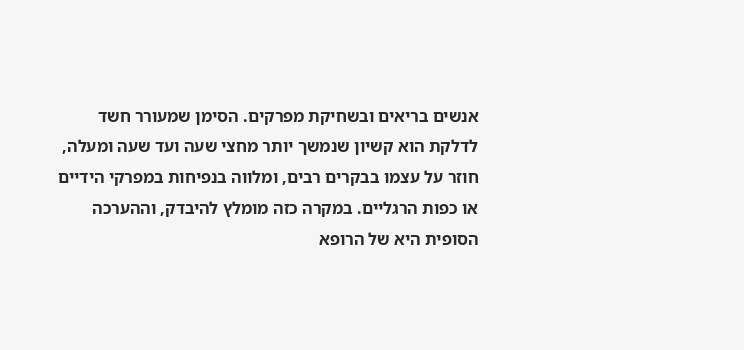אנשים בריאים ובשחיקת מפרקים. הסימן שמעורר חשד לדלקת הוא קשיון שנמשך יותר מחצי שעה ועד שעה ומעלה, חוזר על עצמו בבקרים רבים, ומלווה בנפיחות במפרקי הידיים או כפות הרגליים. במקרה כזה מומלץ להיבדק, וההערכה הסופית היא של הרופא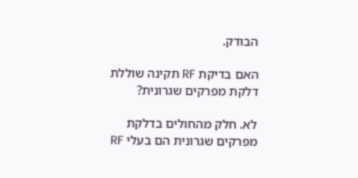הבודק.

האם בדיקת RF תקינה שוללת דלקת מפרקים שגרונית?

לא. חלק מהחולים בדלקת מפרקים שגרונית הם בעלי RF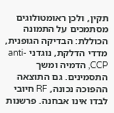תקין, ולכן ראומטולוגים מסתמכים על התמונה הכוללת: הבדיקה הגופנית, מדדי הדלקת, נוגדני anti-CCP, הדמיה ומשך התסמינים. גם התוצאה ההפוכה נכונה, RF חיובי לבדו אינו אבחנה. פרשנות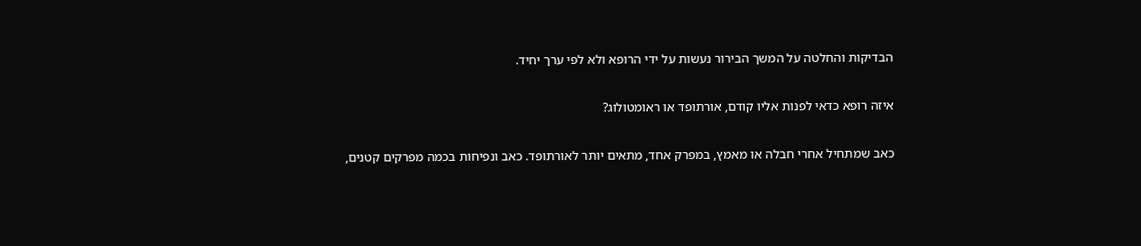הבדיקות והחלטה על המשך הבירור נעשות על ידי הרופא ולא לפי ערך יחיד.

איזה רופא כדאי לפנות אליו קודם, אורתופד או ראומטולוג?

כאב שמתחיל אחרי חבלה או מאמץ, במפרק אחד, מתאים יותר לאורתופד. כאב ונפיחות בכמה מפרקים קטנים,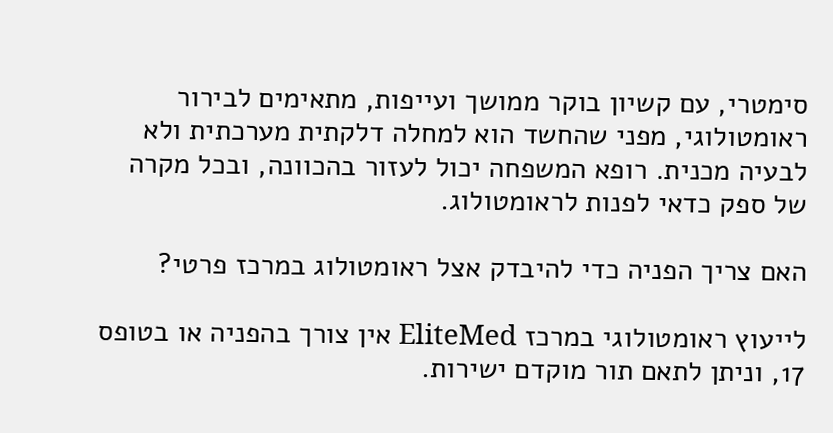סימטרי, עם קשיון בוקר ממושך ועייפות, מתאימים לבירור ראומטולוגי, מפני שהחשד הוא למחלה דלקתית מערכתית ולא לבעיה מכנית. רופא המשפחה יכול לעזור בהכוונה, ובכל מקרה של ספק כדאי לפנות לראומטולוג.

האם צריך הפניה כדי להיבדק אצל ראומטולוג במרכז פרטי?

לייעוץ ראומטולוגי במרכז EliteMed אין צורך בהפניה או בטופס 17, וניתן לתאם תור מוקדם ישירות.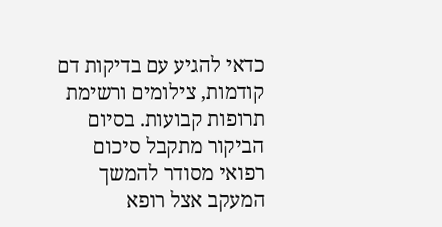כדאי להגיע עם בדיקות דם קודמות, צילומים ורשימת תרופות קבועות. בסיום הביקור מתקבל סיכום רפואי מסודר להמשך המעקב אצל רופא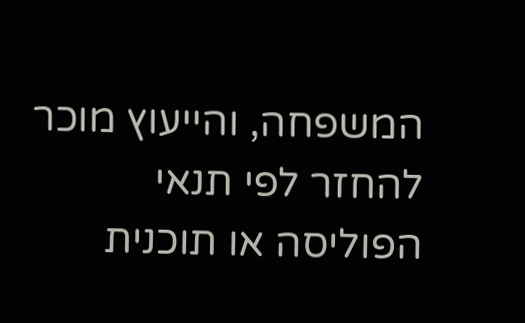המשפחה, והייעוץ מוכר להחזר לפי תנאי הפוליסה או תוכנית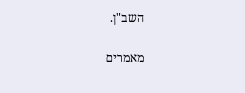השב"ן.

מאמרים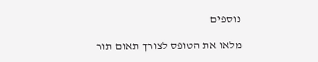נוספים

מלאו את הטופס לצורך תאום תור